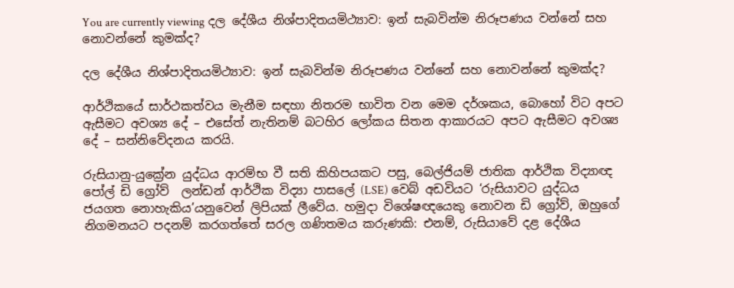You are currently viewing දල දේශීය නිශ්පාදිතයමිථ්‍යාව: ඉන් සැබවින්ම නිරූපණය වන්නේ සහ නොවන්නේ කුමක්ද?

දල දේශීය නිශ්පාදිතයමිථ්‍යාව: ඉන් සැබවින්ම නිරූපණය වන්නේ සහ නොවන්නේ කුමක්ද?

ආර්ථිකයේ සාර්ථකත්වය මැනීම සඳහා නිතරම භාවිත වන මෙම දර්ශකය, බොහෝ විට අපට ඇසීමට අවශ්‍ය දේ – එසේත් නැතිනම් බටහිර ලෝකය සිතන ආකාරයට අපට ඇසීමට අවශ්‍ය දේ – සන්නිවේදනය කරයි.

රුසියානු-යුක්‍රේන යුද්ධය ආරම්භ වී සති කිහිපයකට පසු, බෙල්ජියම් ජාතික ආර්ථික විද්‍යාඥ පෝල් ඩි ග්‍රෝව්  ලන්ඩන් ආර්ථික විද්‍යා පාසලේ (LSE) වෙබ් අඩවියට ‘රුසියාවට යුද්ධය ජයගත නොහැකිය’යනුවෙන් ලිපියක් ලීවේය. හමුදා විශේෂඥයෙකු නොවන ඩි ග්‍රෝව්, ඔහුගේ නිගමනයට පදනම් කරගත්තේ සරල ගණිතමය කරුණකි: එනම්, රුසියාවේ දළ දේශීය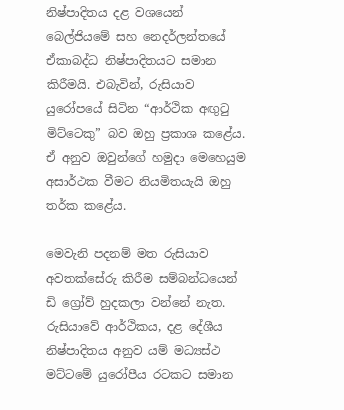නිෂ්පාදිතය දළ වශයෙන් බෙල්ජියමේ සහ නෙදර්ලන්තයේ ඒකාබද්ධ නිෂ්පාදිතයට සමාන කිරීමයි. එබැවින්, රුසියාව යුරෝපයේ සිටින “ආර්ථික අඟුටු මිට්ටෙකු” බව ඔහු ප්‍රකාශ කළේය. ඒ අනුව ඔවුන්ගේ හමුදා මෙහෙයුම අසාර්ථක වීමට නියමිතයැයි ඔහු තර්ක කළේය.

මෙවැනි පදනම් මත රුසියාව අවතක්සේරු කිරීම සම්බන්ධයෙන් ඩි ග්‍රෝව් හුදකලා වන්නේ නැත. රුසියාවේ ආර්ථිකය, දළ දේශීය නිෂ්පාදිතය අනුව යම් මධ්‍යස්ථ මට්ටමේ යුරෝපීය රටකට සමාන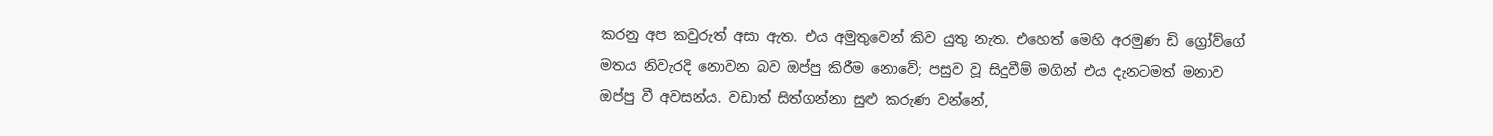කරනු අප කවුරුත් අසා ඇත. එය අමුතුවෙන් කිව යුතු නැත. එහෙත් මෙහි අරමුණ ඩි ග්‍රෝව්ගේ මතය නිවැරදි නොවන බව ඔප්පු කිරීම නොවේ; පසුව වූ සිදුවීම් මගින් එය දැනටමත් මනාව ඔප්පු වී අවසන්ය. වඩාත් සිත්ගන්නා සුළු කරුණ වන්නේ,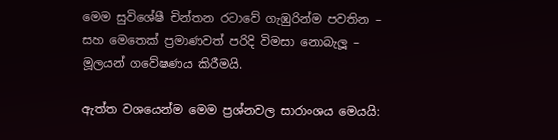මෙම සුවිශේෂී චින්තන රටාවේ ගැඹුරින්ම පවතින – සහ මෙතෙක් ප්‍රමාණවත් පරිදි විමසා නොබැලූ – මූලයන් ගවේෂණය කිරීමයි.

ඇත්ත වශයෙන්ම මෙම ප්‍රශ්නවල සාරාංශය මෙයයි: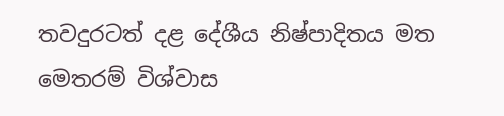තවදුරටත් දළ දේශීය නිෂ්පාදිතය මත මෙතරම් විශ්වාස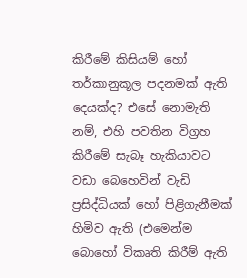කිරීමේ කිසියම් හෝ තර්කානුකූල පදනමක් ඇති දෙයක්ද? එසේ නොමැති නම්, එහි පවතින විග්‍රහ කිරීමේ සැබෑ හැකියාවට වඩා බෙහෙවින් වැඩි ප්‍රසිද්ධියක් හෝ පිළිගැනීමක් හිමිව ඇති (එමෙන්ම බොහෝ විකෘති කිරීම් ඇති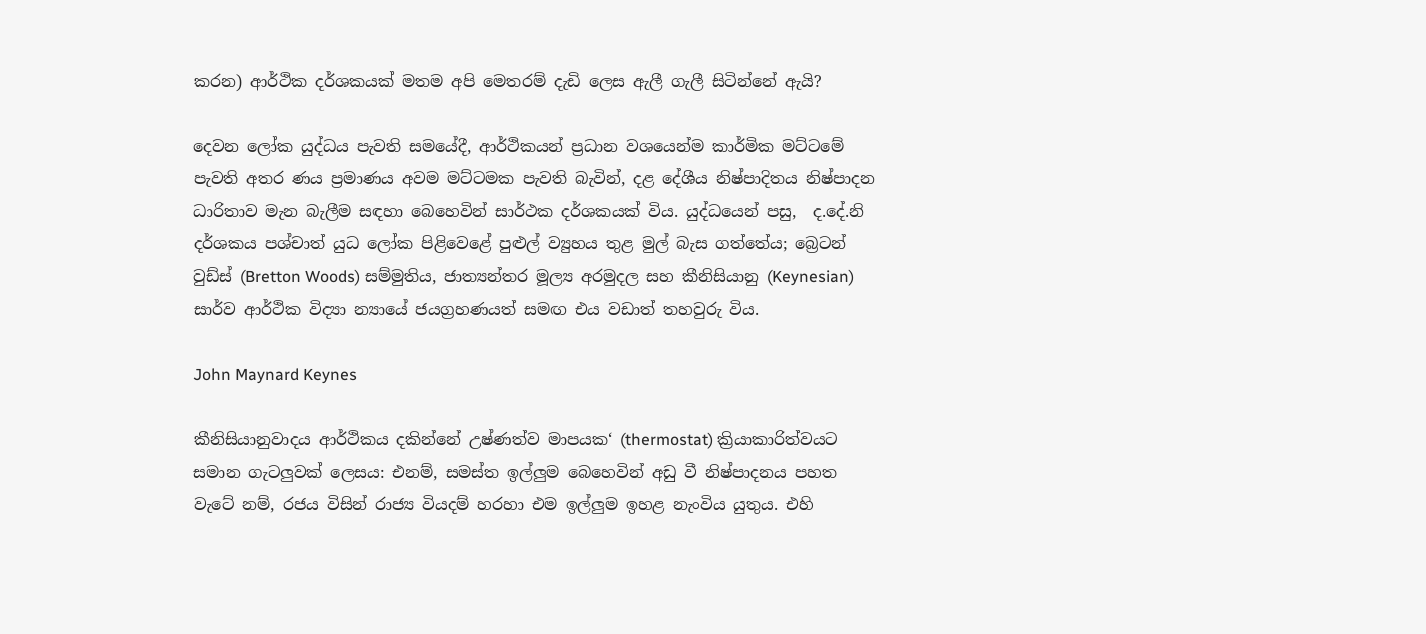කරන) ආර්ථික දර්ශකයක් මතම අපි මෙතරම් දැඩි ලෙස ඇලී ගැලී සිටින්නේ ඇයි?

දෙවන ලෝක යුද්ධය පැවති සමයේදී, ආර්ථිකයන් ප්‍රධාන වශයෙන්ම කාර්මික මට්ටමේ පැවති අතර ණය ප්‍රමාණය අවම මට්ටමක පැවති බැවින්, දළ දේශීය නිෂ්පාදිතය නිෂ්පාදන ධාරිතාව මැන බැලීම සඳහා බෙහෙවින් සාර්ථක දර්ශකයක් විය. යුද්ධයෙන් පසු,  ද.දේ.නි දර්ශකය පශ්චාත් යුධ ලෝක පිළිවෙළේ පුළුල් ව්‍යුහය තුළ මුල් බැස ගත්තේය; බ්‍රෙටන් වුඩ්ස් (Bretton Woods) සම්මුතිය, ජාත්‍යන්තර මූල්‍ය අරමුදල සහ කීනිසියානු (Keynesian) සාර්ව ආර්ථික විද්‍යා න්‍යායේ ජයග්‍රහණයත් සමඟ එය වඩාත් තහවුරු විය.

John Maynard Keynes

කීනිසියානුවාදය ආර්ථිකය දකින්නේ උෂ්ණත්ව මාපයක‘ (thermostat) ක්‍රියාකාරිත්වයට සමාන ගැටලුවක් ලෙසය: එනම්, සමස්ත ඉල්ලුම බෙහෙවින් අඩු වී නිෂ්පාදනය පහත වැටේ නම්, රජය විසින් රාජ්‍ය වියදම් හරහා එම ඉල්ලුම ඉහළ නැංවිය යුතුය. එහි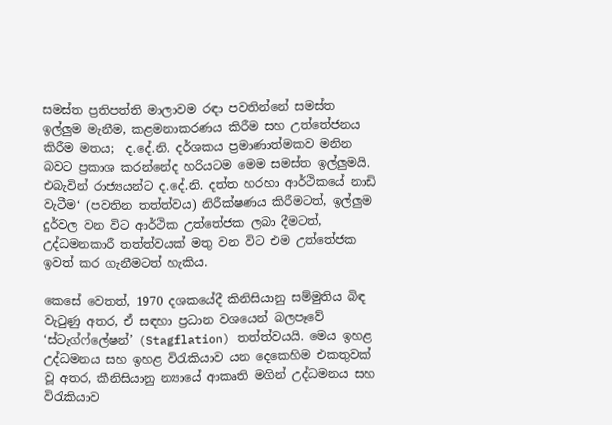සමස්ත ප්‍රතිපත්ති මාලාවම රඳා පවතින්නේ සමස්ත ඉල්ලුම මැනීම, කළමනාකරණය කිරීම සහ උත්තේජනය කිරීම මතය;  ද.දේ.නි. දර්ශකය ප්‍රමාණාත්මකව මනින බවට ප්‍රකාශ කරන්නේද හරියටම මෙම සමස්ත ඉල්ලුමයි. එබැවින් රාජ්‍යයන්ට ද.දේ.නි. දත්ත හරහා ආර්ථිකයේ නාඩි වැටීම‘ (පවතින තත්ත්වය) නිරීක්ෂණය කිරීමටත්, ඉල්ලුම දුර්වල වන විට ආර්ථික උත්තේජක ලබා දීමටත්, උද්ධමනකාරී තත්ත්වයක් මතු වන විට එම උත්තේජක ඉවත් කර ගැනීමටත් හැකිය.

කෙසේ වෙතත්, 1970 දශකයේදී කිනිසියානු සම්මුතිය බිඳ වැටුණු අතර, ඒ සඳහා ප්‍රධාන වශයෙන් බලපෑවේ ‘ස්ටැග්ෆ්ලේෂන්’ (Stagflation) තත්ත්වයයි. මෙය ඉහළ උද්ධමනය සහ ඉහළ විරැකියාව යන දෙකෙහිම එකතුවක් වූ අතර, කීනිසියානු න්‍යායේ ආකෘති මගින් උද්ධමනය සහ විරැකියාව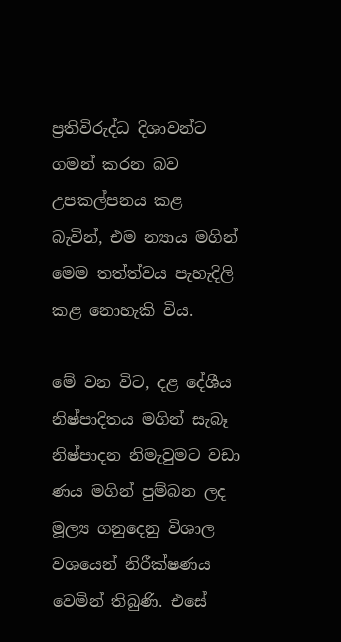ප්‍රතිවිරුද්ධ දිශාවන්ට ගමන් කරන බව උපකල්පනය කළ බැවින්, එම න්‍යාය මගින් මෙම තත්ත්වය පැහැදිලි කළ නොහැකි විය.

මේ වන විට, දළ දේශීය නිෂ්පාදිතය මගින් සැබෑ නිෂ්පාදන නිමැවුමට වඩා ණය මගින් පුම්බන ලද මූල්‍ය ගනුදෙනු විශාල වශයෙන් නිරීක්ෂණය වෙමින් තිබුණි. එසේ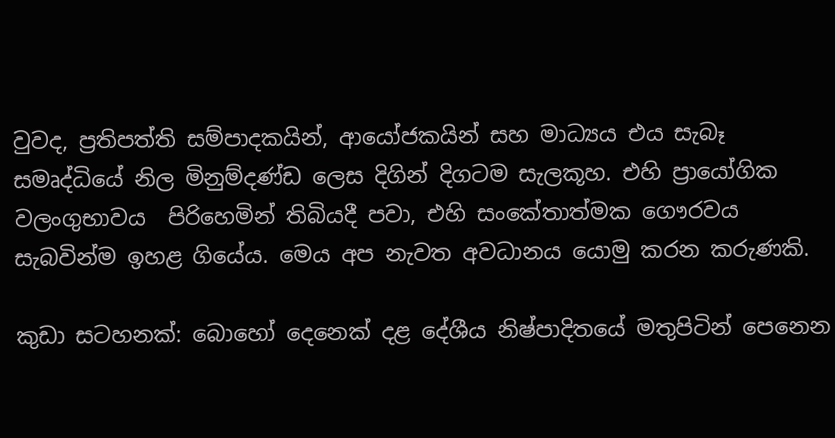වුවද, ප්‍රතිපත්ති සම්පාදකයින්, ආයෝජකයින් සහ මාධ්‍යය එය සැබෑ සමෘද්ධියේ නිල මිනුම්දණ්ඩ ලෙස දිගින් දිගටම සැලකූහ. එහි ප්‍රායෝගික වලංගුභාවය  පිරිහෙමින් තිබියදී පවා, එහි සංකේතාත්මක ගෞරවය සැබවින්ම ඉහළ ගියේය. මෙය අප නැවත අවධානය යොමු කරන කරුණකි.

කුඩා සටහනක්: බොහෝ දෙනෙක් දළ දේශීය නිෂ්පාදිතයේ මතුපිටින් පෙනෙන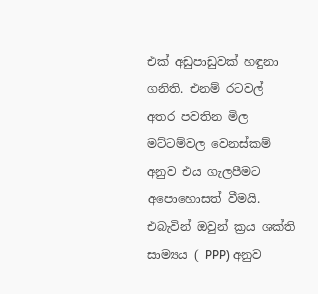එක් අඩුපාඩුවක් හඳුනා ගනිති. එනම් රටවල් අතර පවතින මිල මට්ටම්වල වෙනස්කම් අනුව එය ගැලපීමට අපොහොසත් වීමයි. එබැවින් ඔවුන් ක්‍රය ශක්ති සාම්‍යය ( PPP) අනුව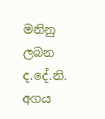මනිනු ලබන ද.දේ.නි.  අගය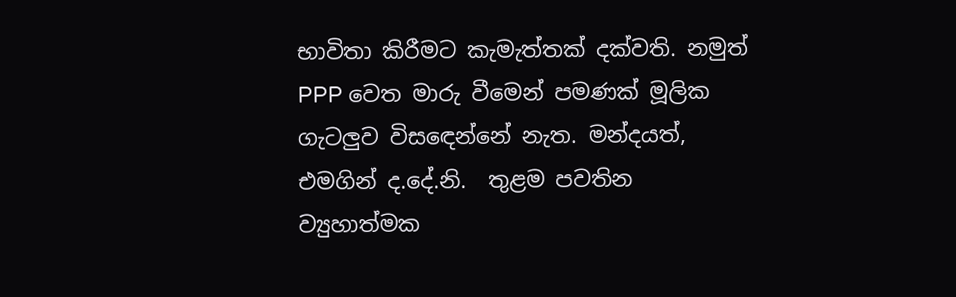භාවිතා කිරීමට කැමැත්තක් දක්වති. නමුත් PPP වෙත මාරු වීමෙන් පමණක් මූලික ගැටලුව විසඳෙන්නේ නැත. මන්දයත්, එමගින් ද.දේ.නි.  තුළම පවතින ව්‍යුහාත්මක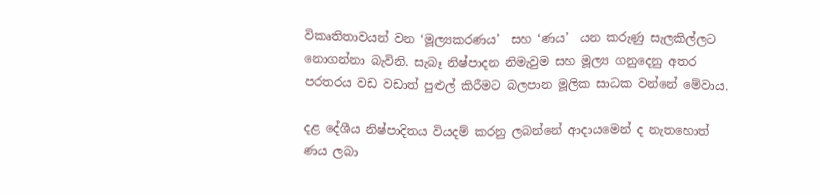විකෘතිතාවයන් වන ‘මූල්‍යකරණය’  සහ ‘ණය’  යන කරුණු සැලකිල්ලට නොගන්නා බැවිනි. සැබෑ නිෂ්පාදන නිමැවුම සහ මූල්‍ය ගනුදෙනු අතර පරතරය වඩ වඩාත් පුළුල් කිරීමට බලපාන මූලික සාධක වන්නේ මේවාය.

දළ දේශීය නිෂ්පාදිතය වියදම් කරනු ලබන්නේ ආදායමෙන් ද නැතහොත් ණය ලබා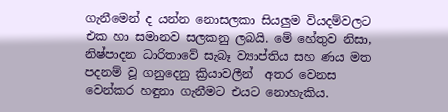ගැනීමෙන් ද යන්න නොසලකා සියලුම වියදම්වලට එක හා සමානව සලකනු ලබයි. මේ හේතුව නිසා, නිෂ්පාදන ධාරිතාවේ සැබෑ ව්‍යාප්තිය සහ ණය මත පදනම් වූ ගනුදෙනු ක්‍රියාවලීන්  අතර වෙනස වෙන්කර හඳුනා ගැනීමට එයට නොහැකිය.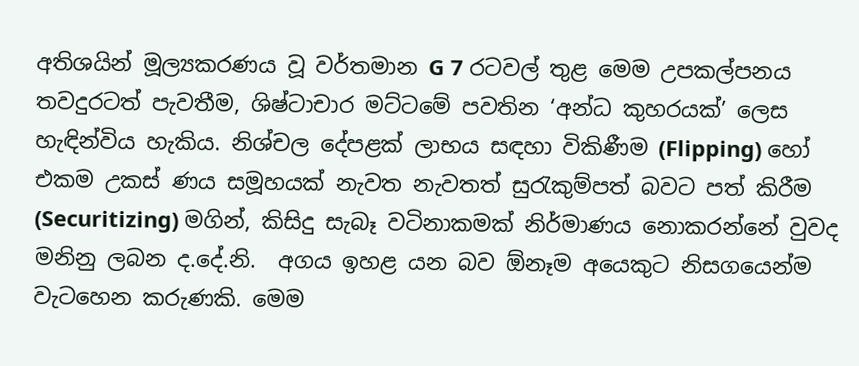අතිශයින් මූල්‍යකරණය වූ වර්තමාන G 7 රටවල් තුළ මෙම උපකල්පනය තවදුරටත් පැවතීම, ශිෂ්ටාචාර මට්ටමේ පවතින ‘අන්ධ කුහරයක්’ ලෙස හැඳින්විය හැකිය. නිශ්චල දේපළක් ලාභය සඳහා විකිණීම (Flipping) හෝ එකම උකස් ණය සමූහයක් නැවත නැවතත් සුරැකුම්පත් බවට පත් කිරීම (Securitizing) මගින්, කිසිදු සැබෑ වටිනාකමක් නිර්මාණය නොකරන්නේ වුවද මනිනු ලබන ද.දේ.නි.  අගය ඉහළ යන බව ඕනෑම අයෙකුට නිසගයෙන්ම වැටහෙන කරුණකි. මෙම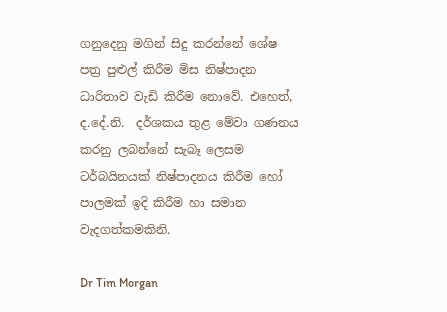ගනුදෙනු මගින් සිදු කරන්නේ ශේෂ පත්‍ර පුළුල් කිරීම මිස නිෂ්පාදන ධාරිතාව වැඩි කිරීම නොවේ. එහෙත්,  ද.දේ.නි.  දර්ශකය තුළ මේවා ගණනය කරනු ලබන්නේ සැබෑ ලෙසම ටර්බයිනයක් නිෂ්පාදනය කිරීම හෝ පාලමක් ඉදි කිරීම හා සමාන වැදගත්කමකිනි.

Dr Tim Morgan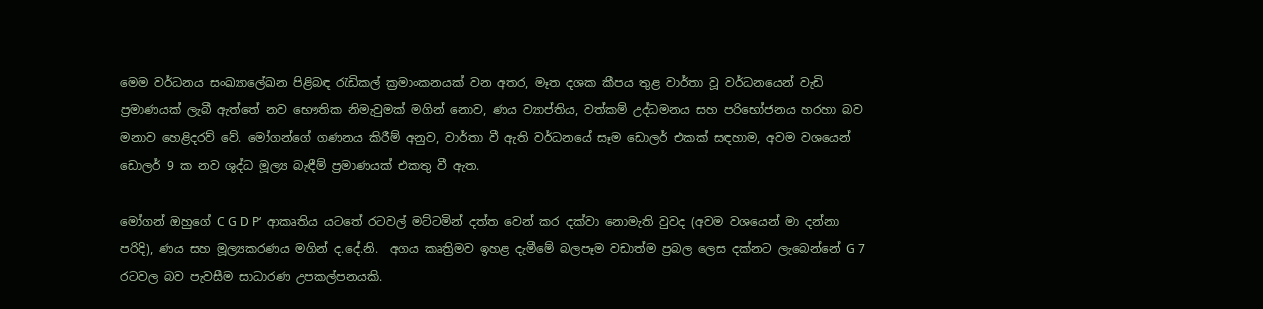මෙම වර්ධනය සංඛ්‍යාලේඛන පිළිබඳ රැඩිකල් ක්‍රමාංකනයක් වන අතර, මෑත දශක කීපය තුළ වාර්තා වූ වර්ධනයෙන් වැඩි ප්‍රමාණයක් ලැබී ඇත්තේ නව භෞතික නිමැවුමක් මගින් නොව, ණය ව්‍යාප්තිය, වත්කම් උද්ධමනය සහ පරිභෝජනය හරහා බව මනාව හෙළිදරව් වේ. මෝගන්ගේ ගණනය කිරීම් අනුව, වාර්තා වී ඇති වර්ධනයේ සෑම ඩොලර් එකක් සඳහාම, අවම වශයෙන් ඩොලර් 9 ක නව ශුද්ධ මූල්‍ය බැඳීම් ප්‍රමාණයක් එකතු වී ඇත.

මෝගන් ඔහුගේ C G D P‘  ආකෘතිය යටතේ රටවල් මට්ටමින් දත්ත වෙන් කර දක්වා නොමැති වුවද (අවම වශයෙන් මා දන්නා පරිදි), ණය සහ මූල්‍යකරණය මගින් ද.දේ.නි.  අගය කෘත්‍රිමව ඉහළ දැමීමේ බලපෑම වඩාත්ම ප්‍රබල ලෙස දක්නට ලැබෙන්නේ G 7 රටවල බව පැවසීම සාධාරණ උපකල්පනයකි.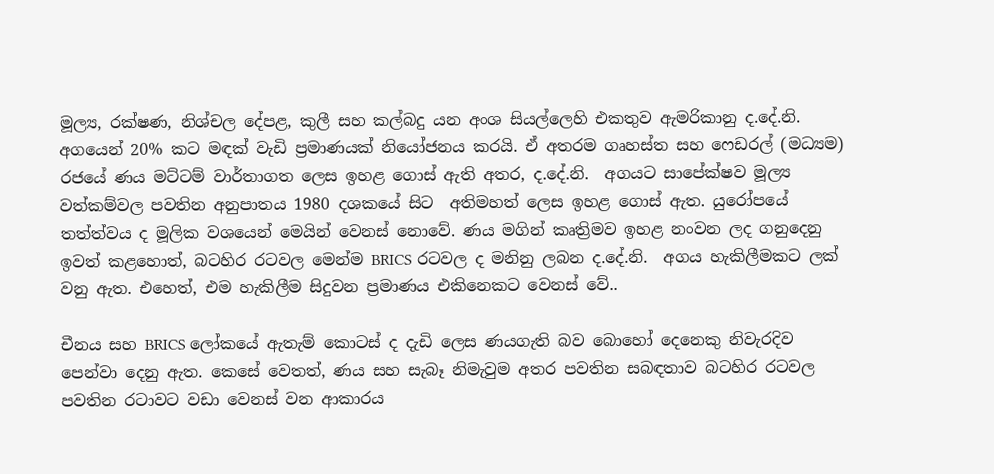මූල්‍ය, රක්ෂණ, නිශ්චල දේපළ, කුලී සහ කල්බදු යන අංශ සියල්ලෙහි එකතුව ඇමරිකානු ද.දේ.නි.  අගයෙන් 20% කට මඳක් වැඩි ප්‍රමාණයක් නියෝජනය කරයි. ඒ අතරම ගෘහස්ත සහ ෆෙඩරල් (මධ්‍යම) රජයේ ණය මට්ටම් වාර්තාගත ලෙස ඉහළ ගොස් ඇති අතර, ද.දේ.නි.  අගයට සාපේක්ෂව මූල්‍ය වත්කම්වල පවතින අනුපාතය 1980 දශකයේ සිට  අතිමහත් ලෙස ඉහළ ගොස් ඇත. යුරෝපයේ තත්ත්වය ද මූලික වශයෙන් මෙයින් වෙනස් නොවේ. ණය මගින් කෘත්‍රිමව ඉහළ නංවන ලද ගනුදෙනු ඉවත් කළහොත්, බටහිර රටවල මෙන්ම BRICS රටවල ද මනිනු ලබන ද.දේ.නි.  අගය හැකිලීමකට ලක් වනු ඇත. එහෙත්, එම හැකිලීම සිදුවන ප්‍රමාණය එකිනෙකට වෙනස් වේ..

චීනය සහ BRICS ලෝකයේ ඇතැම් කොටස් ද දැඩි ලෙස ණයගැති බව බොහෝ දෙනෙකු නිවැරදිව පෙන්වා දෙනු ඇත. කෙසේ වෙතත්, ණය සහ සැබෑ නිමැවුම අතර පවතින සබඳතාව බටහිර රටවල පවතින රටාවට වඩා වෙනස් වන ආකාරය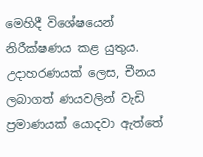මෙහිදී විශේෂයෙන් නිරීක්ෂණය කළ යුතුය. උදාහරණයක් ලෙස, චීනය ලබාගත් ණයවලින් වැඩි ප්‍රමාණයක් යොදවා ඇත්තේ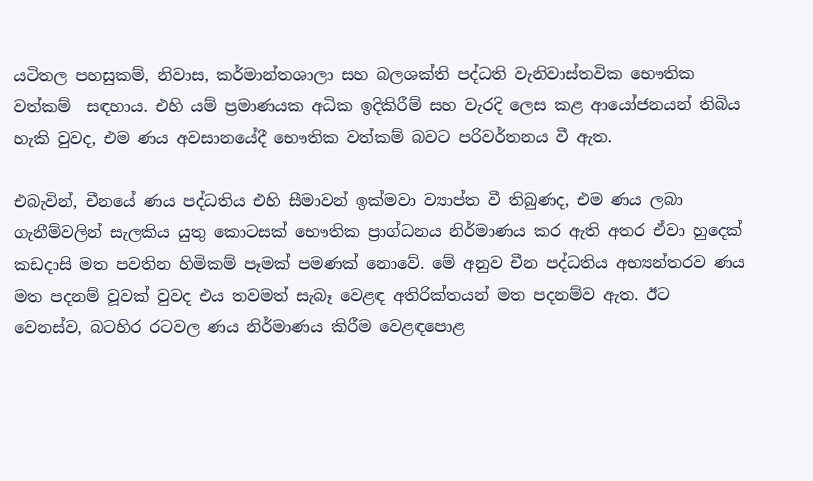යටිතල පහසුකම්, නිවාස, කර්මාන්තශාලා සහ බලශක්ති පද්ධති වැනිවාස්තවික භෞතික වත්කම්  සඳහාය. එහි යම් ප්‍රමාණයක අධික ඉදිකිරීම් සහ වැරදි ලෙස කළ ආයෝජනයන් තිබිය හැකි වුවද, එම ණය අවසානයේදී භෞතික වත්කම් බවට පරිවර්තනය වී ඇත.

එබැවින්, චීනයේ ණය පද්ධතිය එහි සීමාවන් ඉක්මවා ව්‍යාප්ත වී තිබුණද, එම ණය ලබා ගැනීම්වලින් සැලකිය යුතු කොටසක් භෞතික ප්‍රාග්ධනය නිර්මාණය කර ඇති අතර ඒවා හුදෙක් කඩදාසි මත පවතින හිමිකම් පෑමක් පමණක් නොවේ. මේ අනුව චීන පද්ධතිය අභ්‍යන්තරව ණය මත පදනම් වූවක් වුවද එය තවමත් සැබෑ වෙළඳ අතිරික්තයන් මත පදනම්ව ඇත. ඊට වෙනස්ව, බටහිර රටවල ණය නිර්මාණය කිරීම වෙළඳපොළ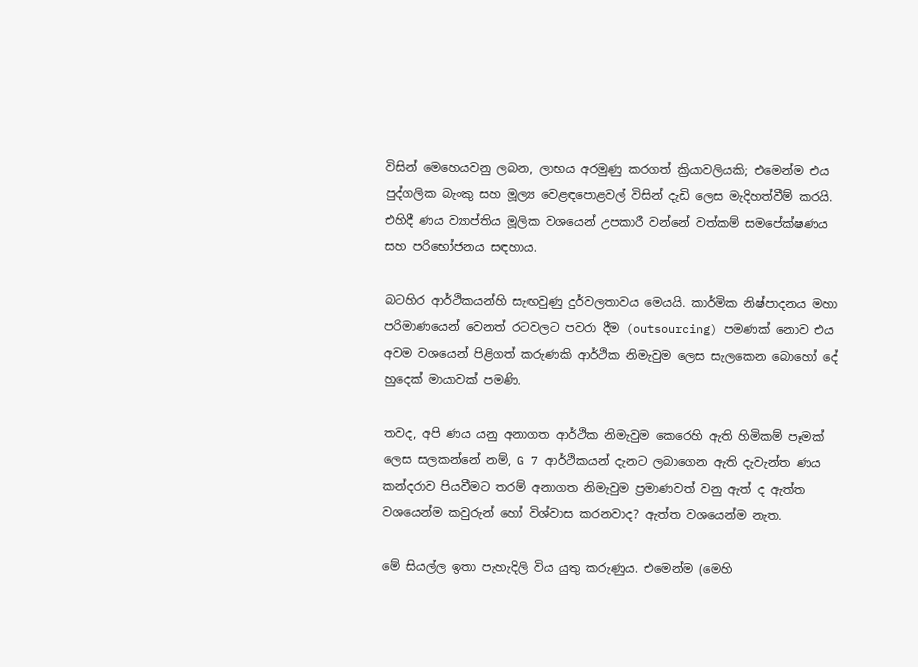විසින් මෙහෙයවනු ලබන, ලාභය අරමුණු කරගත් ක්‍රියාවලියකි; එමෙන්ම එය පුද්ගලික බැංකු සහ මූල්‍ය වෙළඳපොළවල් විසින් දැඩි ලෙස මැදිහත්වීම් කරයි. එහිදී ණය ව්‍යාප්තිය මූලික වශයෙන් උපකාරී වන්නේ වත්කම් සමපේක්ෂණය සහ පරිභෝජනය සඳහාය.

බටහිර ආර්ථිකයන්හි සැඟවුණු දුර්වලතාවය මෙයයි. කාර්මික නිෂ්පාදනය මහා පරිමාණයෙන් වෙනත් රටවලට පවරා දීම (outsourcing) පමණක් නොව එය අවම වශයෙන් පිළිගත් කරුණකි ආර්ථික නිමැවුම ලෙස සැලකෙන බොහෝ දේ හුදෙක් මායාවක් පමණි.

තවද, අපි ණය යනු අනාගත ආර්ථික නිමැවුම කෙරෙහි ඇති හිමිකම් පෑමක් ලෙස සලකන්නේ නම්, G 7 ආර්ථිකයන් දැනට ලබාගෙන ඇති දැවැන්ත ණය කන්දරාව පියවීමට තරම් අනාගත නිමැවුම ප්‍රමාණවත් වනු ඇත් ද ඇත්ත වශයෙන්ම කවුරුන් හෝ විශ්වාස කරනවාද? ඇත්ත වශයෙන්ම නැත.

මේ සියල්ල ඉතා පැහැදිලි විය යුතු කරුණුය. එමෙන්ම (මෙහි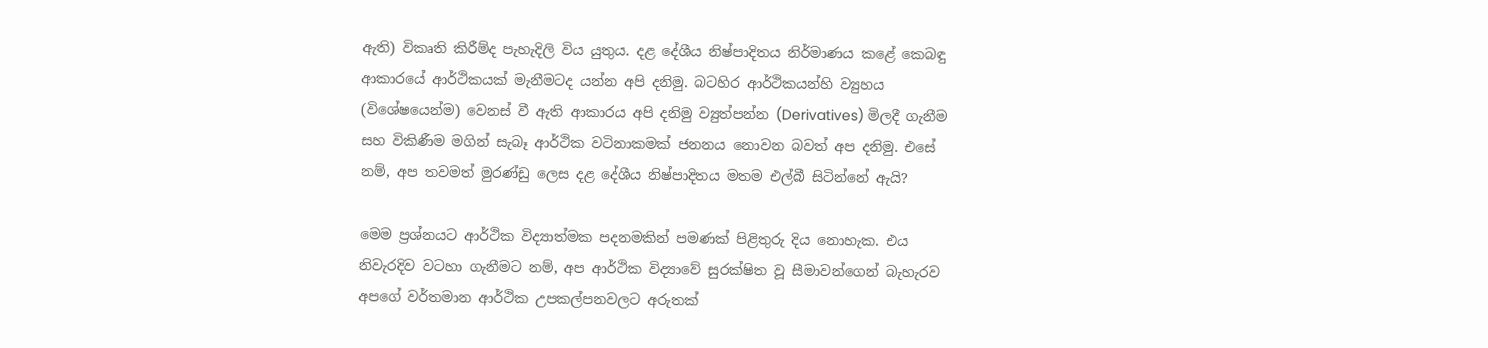ඇති) විකෘති කිරීම්ද පැහැදිලි විය යුතුය. දළ දේශීය නිෂ්පාදිතය නිර්මාණය කළේ කෙබඳු ආකාරයේ ආර්ථිකයක් මැනීමටද යන්න අපි දනිමු. බටහිර ආර්ථිකයන්හි ව්‍යුහය (විශේෂයෙන්ම) වෙනස් වී ඇති ආකාරය අපි දනිමු ව්‍යුත්පන්න (Derivatives) මිලදී ගැනීම සහ විකිණීම මගින් සැබෑ ආර්ථික වටිනාකමක් ජනනය නොවන බවත් අප දනිමු. එසේ නම්, අප තවමත් මුරණ්ඩු ලෙස දළ දේශීය නිෂ්පාදිතය මතම එල්බී සිටින්නේ ඇයි?

මෙම ප්‍රශ්නයට ආර්ථික විද්‍යාත්මක පදනමකින් පමණක් පිළිතුරු දිය නොහැක. එය නිවැරදිව වටහා ගැනීමට නම්, අප ආර්ථික විද්‍යාවේ සුරක්ෂිත වූ සීමාවන්ගෙන් බැහැරව අපගේ වර්තමාන ආර්ථික උපකල්පනවලට අරුතක්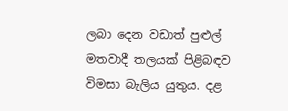ලබා දෙන වඩාත් පුළුල් මතවාදී තලයක් පිළිබඳව විමසා බැලිය යුතුය. දළ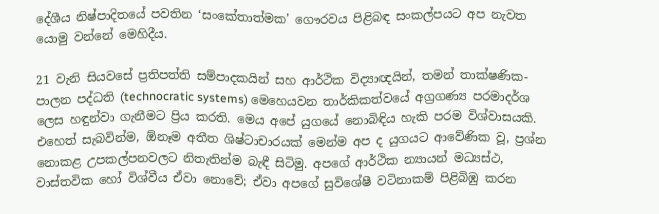දේශීය නිෂ්පාදිතයේ පවතින ‘සංකේතාත්මක’ ගෞරවය පිළිබඳ සංකල්පයට අප නැවත යොමු වන්නේ මෙහිදීය.

21 වැනි සියවසේ ප්‍රතිපත්ති සම්පාදකයින් සහ ආර්ථික විද්‍යාඥයින්, තමන් තාක්ෂණික-පාලන පද්ධති (technocratic systems) මෙහෙයවන තාර්කිකත්වයේ අග්‍රගණ්‍ය පරමාදර්ශ ලෙස හඳුන්වා ගැනීමට ප්‍රිය කරති. මෙය අපේ යුගයේ නොබිඳිය හැකි පරම විශ්වාසයකි. එහෙත් සැබවින්ම, ඕනෑම අතීත ශිෂ්ටාචාරයක් මෙන්ම අප ද යුගයට ආවේණික වූ, ප්‍රශ්න නොකළ උපකල්පනවලට නිතැතින්ම බැඳී සිටිමු. අපගේ ආර්ථික න්‍යායන් මධ්‍යස්ථ, වාස්තවික හෝ විශ්වීය ඒවා නොවේ; ඒවා අපගේ සුවිශේෂී වටිනාකම් පිළිබිඹු කරන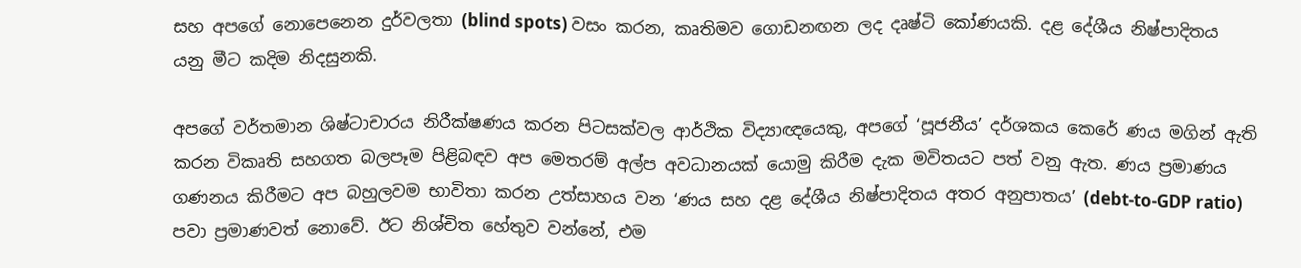සහ අපගේ නොපෙනෙන දුර්වලතා (blind spots) වසං කරන, කෘතිමව ගොඩනඟන ලද දෘෂ්ටි කෝණයකි. දළ දේශීය නිෂ්පාදිතය යනු මීට කදිම නිදසුනකි.

අපගේ වර්තමාන ශිෂ්ටාචාරය නිරීක්ෂණය කරන පිටසක්වල ආර්ථික විද්‍යාඥයෙකු, අපගේ ‘පූජනීය’ දර්ශකය කෙරේ ණය මගින් ඇති කරන විකෘති සහගත බලපෑම පිළිබඳව අප මෙතරම් අල්ප අවධානයක් යොමු කිරීම දැක මවිතයට පත් වනු ඇත. ණය ප්‍රමාණය ගණනය කිරීමට අප බහුලවම භාවිතා කරන උත්සාහය වන ‘ණය සහ දළ දේශීය නිෂ්පාදිතය අතර අනුපාතය’ (debt-to-GDP ratio) පවා ප්‍රමාණවත් නොවේ. ඊට නිශ්චිත හේතුව වන්නේ, එම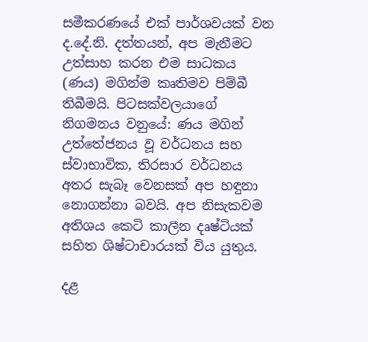සමීකරණයේ එක් පාර්ශවයක් වන ද.දේ.නි. දත්තයන්, අප මැනීමට උත්සාහ කරන එම සාධකය (ණය) මගින්ම කෘතිමව පිම්බී තිබීමයි. පිටසක්වලයාගේ නිගමනය වනුයේ: ණය මගින් උත්තේජනය වූ වර්ධනය සහ ස්වාභාවික, තිරසාර වර්ධනය අතර සැබෑ වෙනසක් අප හඳුනා නොගන්නා බවයි. අප නිසැකවම අතිශය කෙටි කාලීන දෘෂ්ටියක් සහිත ශිෂ්ටාචාරයක් විය යුතුය.

දළ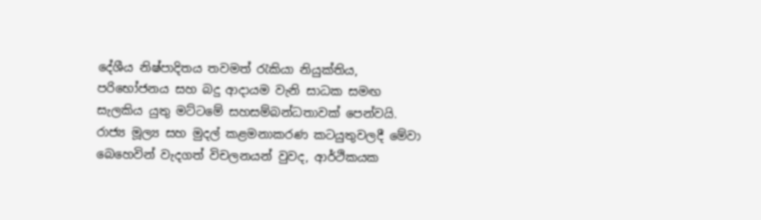දේශීය නිෂ්පාදිතය තවමත් රැකියා නියුක්තිය, පරිභෝජනය සහ බදු ආදායම වැනි සාධක සමඟ සැලකිය යුතු මට්ටමේ සහසම්බන්ධතාවක් පෙන්වයි. රාජ්‍ය මූල්‍ය සහ මුදල් කළමනාකරණ කටයුතුවලදී මේවා බෙහෙවින් වැදගත් විචලනයන් වුවද, ආර්ථිකයක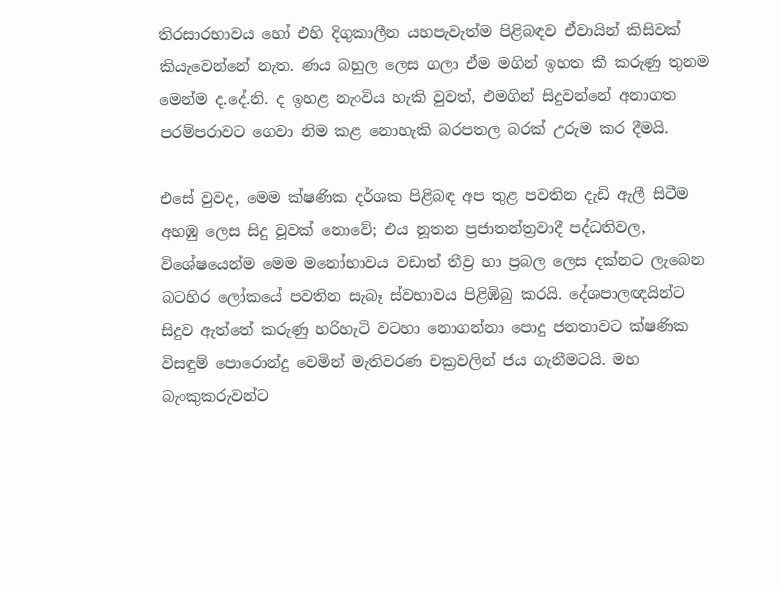තිරසාරභාවය හෝ එහි දිගුකාලීන යහපැවැත්ම පිළිබඳව ඒවායින් කිසිවක් කියැවෙන්නේ නැත. ණය බහුල ලෙස ගලා ඒම මගින් ඉහත කී කරුණු තුනම මෙන්ම ද.දේ.නි. ද ඉහළ නැංවිය හැකි වුවත්, එමගින් සිදුවන්නේ අනාගත පරම්පරාවට ගෙවා නිම කළ නොහැකි බරපතල බරක් උරුම කර දීමයි.

එසේ වුවද, මෙම ක්ෂණික දර්ශක පිළිබඳ අප තුළ පවතින දැඩි ඇලී සිටීම අහඹු ලෙස සිදු වූවක් නොවේ; එය නූතන ප්‍රජාතන්ත්‍රවාදී පද්ධතිවල, විශේෂයෙන්ම මෙම මනෝභාවය වඩාත් තීව්‍ර හා ප්‍රබල ලෙස දක්නට ලැබෙන බටහිර ලෝකයේ පවතින සැබෑ ස්වභාවය පිළිඹිබු කරයි. දේශපාලඥයින්ට සිදුව ඇත්තේ කරුණු හරිහැටි වටහා නොගන්නා පොදු ජනතාවට ක්ෂණික විසඳුම් පොරොන්දු වෙමින් මැතිවරණ චක්‍රවලින් ජය ගැනීමටයි. මහ බැංකුකරුවන්ට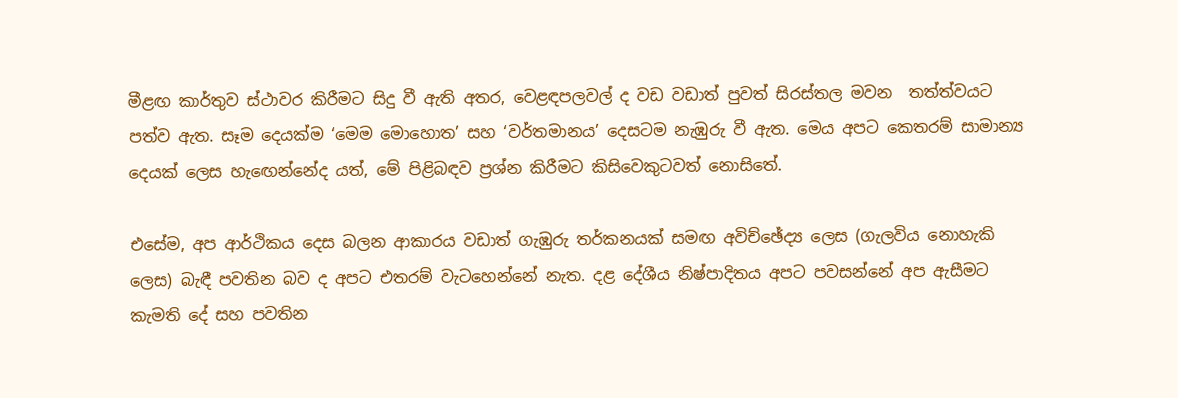මීළඟ කාර්තුව ස්ථාවර කිරීමට සිදු වී ඇති අතර, වෙළඳපලවල් ද වඩ වඩාත් පුවත් සිරස්තල මවන  තත්ත්වයට පත්ව ඇත. සෑම දෙයක්ම ‘මෙම මොහොත’ සහ ‘වර්තමානය’ දෙසටම නැඹුරු වී ඇත. මෙය අපට කෙතරම් සාමාන්‍ය දෙයක් ලෙස හැඟෙන්නේද යත්, මේ පිළිබඳව ප්‍රශ්න කිරීමට කිසිවෙකුටවත් නොසිතේ.

එසේම, අප ආර්ථිකය දෙස බලන ආකාරය වඩාත් ගැඹුරු තර්කනයක් සමඟ අවිච්ඡේද්‍ය ලෙස (ගැලවිය නොහැකි ලෙස) බැඳී පවතින බව ද අපට එතරම් වැටහෙන්නේ නැත. දළ දේශීය නිෂ්පාදිතය අපට පවසන්නේ අප ඇසීමට කැමති දේ සහ පවතින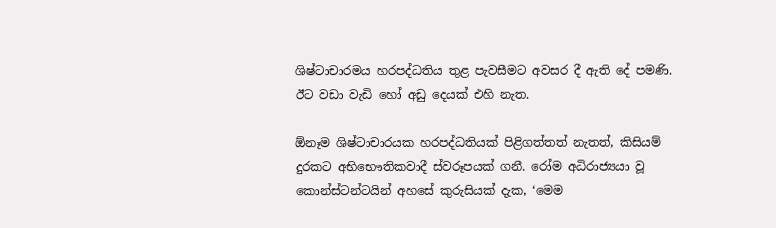ශිෂ්ටාචාරමය හරපද්ධතිය තුළ පැවසීමට අවසර දී ඇති දේ පමණි. ඊට වඩා වැඩි හෝ අඩු දෙයක් එහි නැත.

ඕනෑම ශිෂ්ටාචාරයක හරපද්ධතියක් පිළිගත්තත් නැතත්, කිසියම් දුරකට අභිභෞතිකවාදී ස්වරූපයක් ගනී. රෝම අධිරාජ්‍යයා වූ කොන්ස්ටන්ටයින් අහසේ කුරුසියක් දැක, ‘මෙම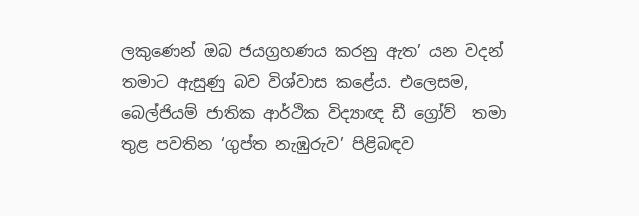ලකුණෙන් ඔබ ජයග්‍රහණය කරනු ඇත’ යන වදන් තමාට ඇසුණු බව විශ්වාස කළේය. එලෙසම, බෙල්ජියම් ජාතික ආර්ථික විද්‍යාඥ ඩී ග්‍රෝව්  තමා තුළ පවතින ‘ගුප්ත නැඹුරුව’ පිළිබඳව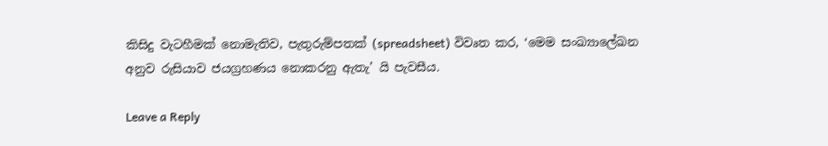කිසිදු වැටහීමක් නොමැතිව, පැතුරුම්පතක් (spreadsheet) විවෘත කර, ‘මෙම සංඛ්‍යාලේඛන අනුව රුසියාව ජයග්‍රහණය නොකරනු ඇතැ’ යි පැවසීය.

Leave a Reply